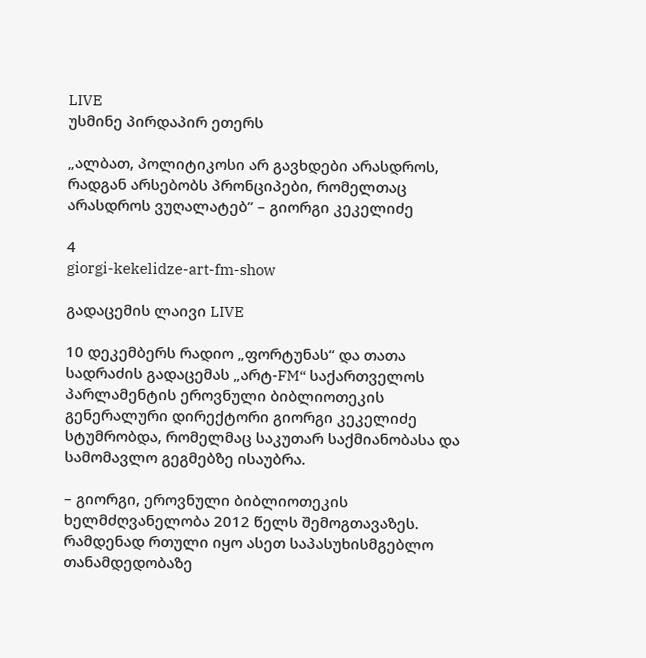LIVE
უსმინე პირდაპირ ეთერს

„ალბათ, პოლიტიკოსი არ გავხდები არასდროს, რადგან არსებობს პრონციპები, რომელთაც არასდროს ვუღალატებ” – გიორგი კეკელიძე

4
giorgi-kekelidze-art-fm-show

გადაცემის ლაივი LIVE

10 დეკემბერს რადიო „ფორტუნას“ და თათა სადრაძის გადაცემას „არტ-FM“ საქართველოს პარლამენტის ეროვნული ბიბლიოთეკის გენერალური დირექტორი გიორგი კეკელიძე სტუმრობდა, რომელმაც საკუთარ საქმიანობასა და სამომავლო გეგმებზე ისაუბრა.

– გიორგი, ეროვნული ბიბლიოთეკის ხელმძღვანელობა 2012 წელს შემოგთავაზეს. რამდენად რთული იყო ასეთ საპასუხისმგებლო თანამდედობაზე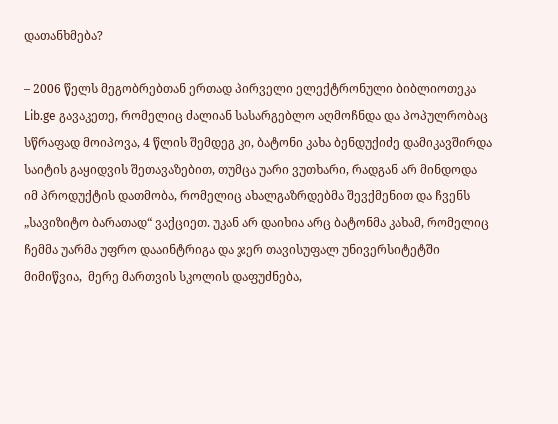დათანხმება?

– 2006 წელს მეგობრებთან ერთად პირველი ელექტრონული ბიბლიოთეკა Lib.ge გავაკეთე, რომელიც ძალიან სასარგებლო აღმოჩნდა და პოპულრობაც სწრაფად მოიპოვა, 4 წლის შემდეგ კი, ბატონი კახა ბენდუქიძე დამიკავშირდა საიტის გაყიდვის შეთავაზებით, თუმცა უარი ვუთხარი, რადგან არ მინდოდა იმ პროდუქტის დათმობა, რომელიც ახალგაზრდებმა შევქმენით და ჩვენს „სავიზიტო ბარათად“ ვაქციეთ. უკან არ დაიხია არც ბატონმა კახამ, რომელიც ჩემმა უარმა უფრო დააინტრიგა და ჯერ თავისუფალ უნივერსიტეტში მიმიწვია,  მერე მართვის სკოლის დაფუძნება,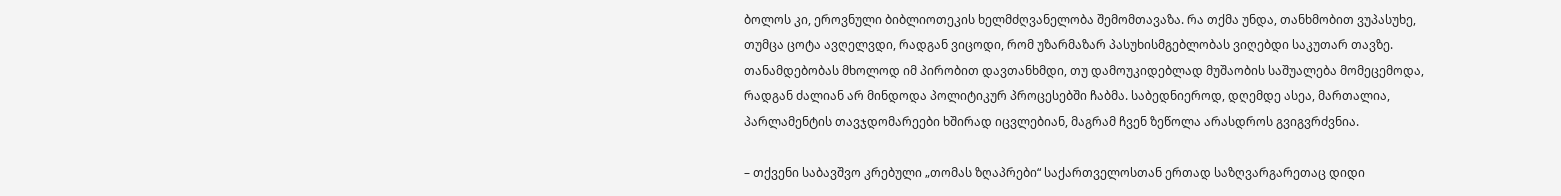ბოლოს კი, ეროვნული ბიბლიოთეკის ხელმძღვანელობა შემომთავაზა. რა თქმა უნდა, თანხმობით ვუპასუხე, თუმცა ცოტა ავღელვდი, რადგან ვიცოდი, რომ უზარმაზარ პასუხისმგებლობას ვიღებდი საკუთარ თავზე. თანამდებობას მხოლოდ იმ პირობით დავთანხმდი, თუ დამოუკიდებლად მუშაობის საშუალება მომეცემოდა, რადგან ძალიან არ მინდოდა პოლიტიკურ პროცესებში ჩაბმა. საბედნიეროდ, დღემდე ასეა, მართალია, პარლამენტის თავჯდომარეები ხშირად იცვლებიან, მაგრამ ჩვენ ზეწოლა არასდროს გვიგვრძვნია.

– თქვენი საბავშვო კრებული „თომას ზღაპრები“ საქართველოსთან ერთად საზღვარგარეთაც დიდი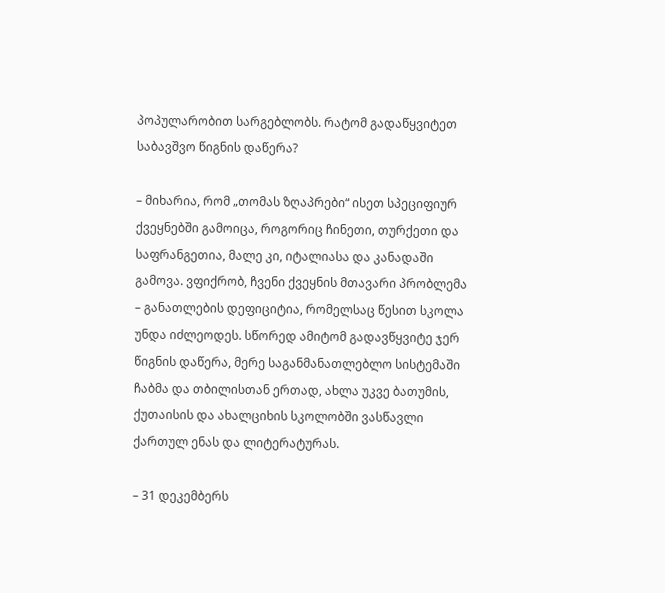პოპულარობით სარგებლობს. რატომ გადაწყვიტეთ საბავშვო წიგნის დაწერა?

– მიხარია, რომ „თომას ზღაპრები“ ისეთ სპეციფიურ ქვეყნებში გამოიცა, როგორიც ჩინეთი, თურქეთი და საფრანგეთია, მალე კი, იტალიასა და კანადაში გამოვა. ვფიქრობ, ჩვენი ქვეყნის მთავარი პრობლემა – განათლების დეფიციტია, რომელსაც წესით სკოლა უნდა იძლეოდეს. სწორედ ამიტომ გადავწყვიტე ჯერ წიგნის დაწერა, მერე საგანმანათლებლო სისტემაში ჩაბმა და თბილისთან ერთად, ახლა უკვე ბათუმის, ქუთაისის და ახალციხის სკოლობში ვასწავლი ქართულ ენას და ლიტერატურას.

– 31 დეკემბერს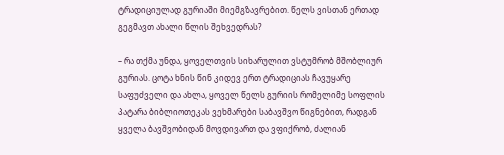ტრადიციულად გურიაში მიემგზავრებით. წელს ვისთან ერთად გეგმავთ ახალი წლის შეხვედრას?

– რა თქმა უნდა, ყოველთვის სიხარულით ვსტუმრობ მშობლიურ გურიას. ცოტა ხნის წინ კიდევ ერთ ტრადიციას ჩავუყარე საფუძველი და ახლა, ყოველ წელს გურიის რომელიმე სოფლის პატარა ბიბლიოთეკას ვეხმარები საბავშვო წიგნებით, რადგან ყველა ბავშვობიდან მოვდივართ და ვფიქრობ, ძალიან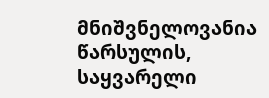მნიშვნელოვანია წარსულის, საყვარელი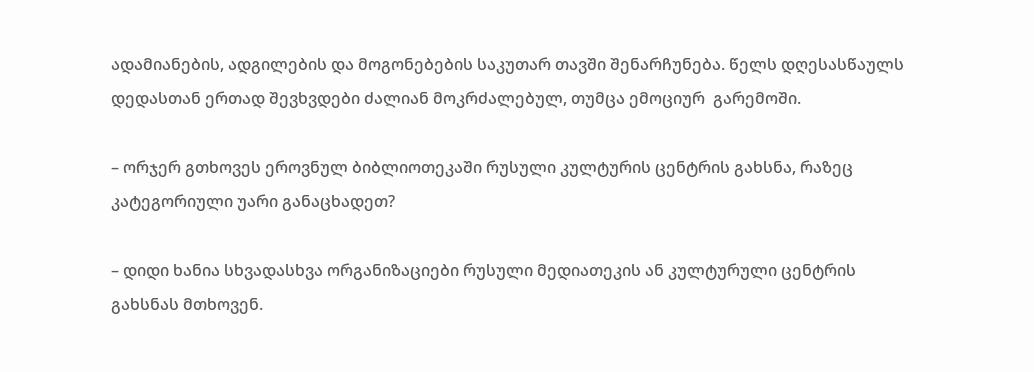ადამიანების, ადგილების და მოგონებების საკუთარ თავში შენარჩუნება. წელს დღესასწაულს დედასთან ერთად შევხვდები ძალიან მოკრძალებულ, თუმცა ემოციურ  გარემოში.

– ორჯერ გთხოვეს ეროვნულ ბიბლიოთეკაში რუსული კულტურის ცენტრის გახსნა, რაზეც კატეგორიული უარი განაცხადეთ?

– დიდი ხანია სხვადასხვა ორგანიზაციები რუსული მედიათეკის ან კულტურული ცენტრის გახსნას მთხოვენ.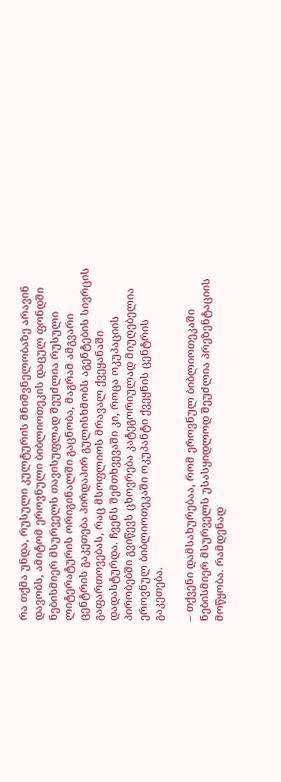რა თქმა უნდა, რუსული კულტურის მნიშვნელობაზე არავინ დავობს, ამიტომ ეროვნული ბიბლიოთეკის დაცულ ფონდში ნებისმიერ მსურველს თავისუფლად შეუძლია რუსული ლიტერატურის ორიგინალში გაცნობა, მაგრამ ამგვარი ცენტრის გაკეთება პირდაპირ გულისხმობს აგენტების სივრცის გაფართოვებას, რაც მსოფლიოს მრავალ ქვეყანაში დადასტურდა. ჩვენს შემთხვევაში კი, როცა ოკუპაციის პირობებში გვიწევს ცხოვრება კატეგორიულად მიუღებელია ეროვნულ ბიბლიოთეკაში ოკუპანტი ქვეყნის ცენტრის გაკეთება.

– თქვენი დამსახურებაა, რომ ეროვნულ ბიბლიოთეკაში ნებისმიერ მსურველს უსასყიდლოდ შეუძლია პრეზენტაციის მოწყობა. რამდენად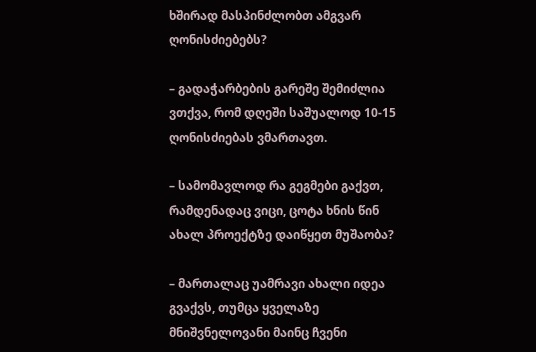ხშირად მასპინძლობთ ამგვარ ღონისძიებებს?

– გადაჭარბების გარეშე შემიძლია ვთქვა, რომ დღეში საშუალოდ 10-15 ღონისძიებას ვმართავთ.

– სამომავლოდ რა გეგმები გაქვთ, რამდენადაც ვიცი, ცოტა ხნის წინ ახალ პროექტზე დაიწყეთ მუშაობა?

– მართალაც უამრავი ახალი იდეა გვაქვს, თუმცა ყველაზე მნიშვნელოვანი მაინც ჩვენი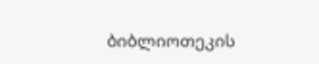ბიბლიოთეკის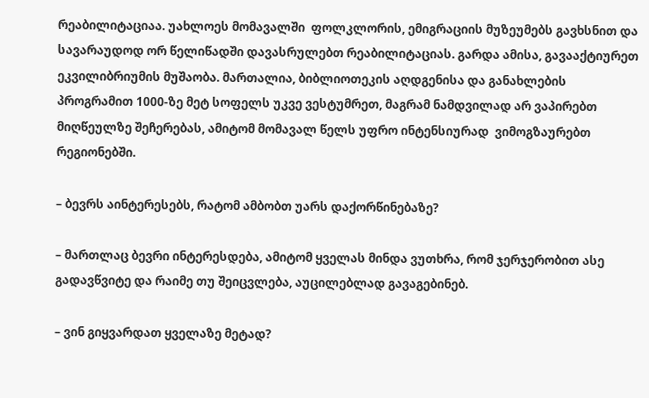რეაბილიტაციაა. უახლოეს მომავალში  ფოლკლორის, ემიგრაციის მუზეუმებს გავხსნით და სავარაუდოდ ორ წელიწადში დავასრულებთ რეაბილიტაციას. გარდა ამისა, გავააქტიურეთ ეკვილიბრიუმის მუშაობა. მართალია, ბიბლიოთეკის აღდგენისა და განახლების პროგრამით 1000-ზე მეტ სოფელს უკვე ვესტუმრეთ, მაგრამ ნამდვილად არ ვაპირებთ მიღწეულზე შეჩერებას, ამიტომ მომავალ წელს უფრო ინტენსიურად  ვიმოგზაურებთ რეგიონებში.

– ბევრს აინტერესებს, რატომ ამბობთ უარს დაქორწინებაზე?

– მართლაც ბევრი ინტერესდება, ამიტომ ყველას მინდა ვუთხრა, რომ ჯერჯერობით ასე გადავწვიტე და რაიმე თუ შეიცვლება, აუცილებლად გავაგებინებ.

– ვინ გიყვარდათ ყველაზე მეტად?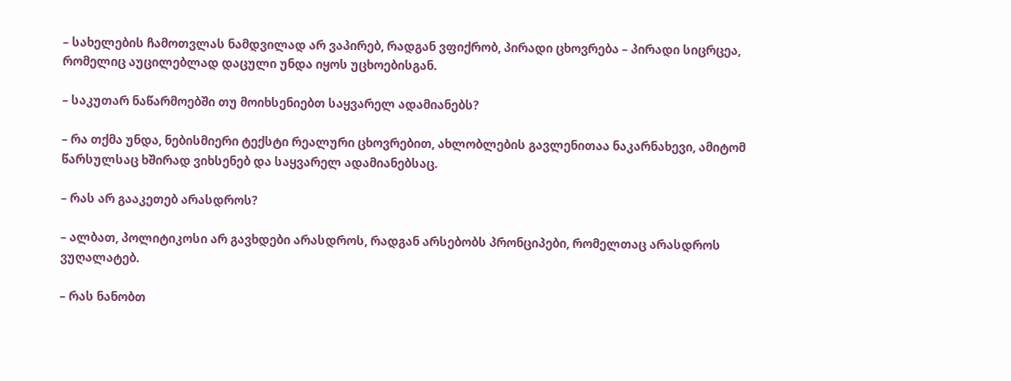– სახელების ჩამოთვლას ნამდვილად არ ვაპირებ, რადგან ვფიქრობ, პირადი ცხოვრება – პირადი სიცრცეა, რომელიც აუცილებლად დაცული უნდა იყოს უცხოებისგან.

– საკუთარ ნაწარმოებში თუ მოიხსენიებთ საყვარელ ადამიანებს?

– რა თქმა უნდა, ნებისმიერი ტექსტი რეალური ცხოვრებით, ახლობლების გავლენითაა ნაკარნახევი, ამიტომ წარსულსაც ხშირად ვიხსენებ და საყვარელ ადამიანებსაც.

– რას არ გააკეთებ არასდროს?

– ალბათ, პოლიტიკოსი არ გავხდები არასდროს, რადგან არსებობს პრონციპები, რომელთაც არასდროს ვუღალატებ.

– რას ნანობთ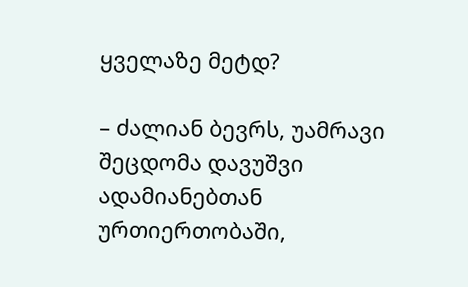ყველაზე მეტდ?

– ძალიან ბევრს, უამრავი შეცდომა დავუშვი ადამიანებთან ურთიერთობაში,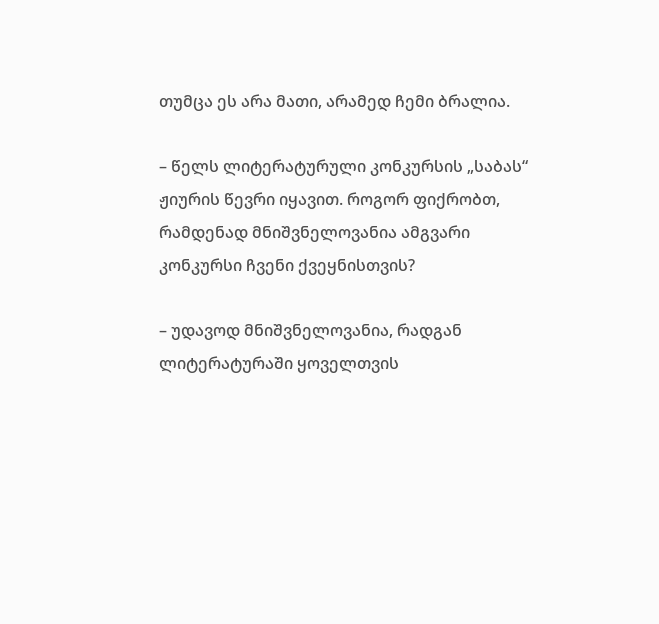თუმცა ეს არა მათი, არამედ ჩემი ბრალია.

– წელს ლიტერატურული კონკურსის „საბას“ ჟიურის წევრი იყავით. როგორ ფიქრობთ, რამდენად მნიშვნელოვანია ამგვარი კონკურსი ჩვენი ქვეყნისთვის?

– უდავოდ მნიშვნელოვანია, რადგან ლიტერატურაში ყოველთვის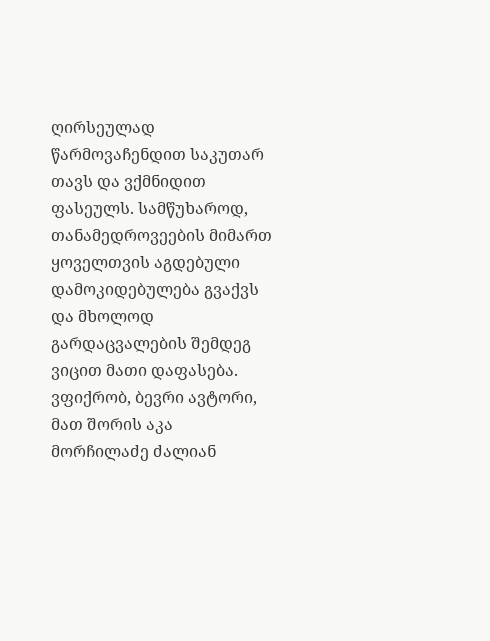ღირსეულად წარმოვაჩენდით საკუთარ თავს და ვქმნიდით ფასეულს. სამწუხაროდ, თანამედროვეების მიმართ ყოველთვის აგდებული დამოკიდებულება გვაქვს და მხოლოდ გარდაცვალების შემდეგ ვიცით მათი დაფასება. ვფიქრობ, ბევრი ავტორი, მათ შორის აკა მორჩილაძე ძალიან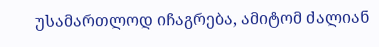უსამართლოდ იჩაგრება, ამიტომ ძალიან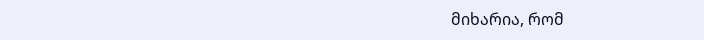მიხარია, რომ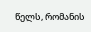წელს, რომანის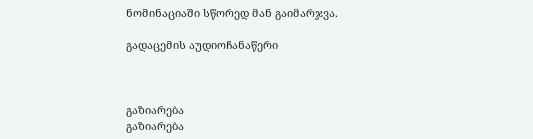ნომინაციაში სწორედ მან გაიმარჯვა.

გადაცემის აუდიოჩანაწერი



გაზიარება
გაზიარება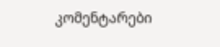კომენტარები